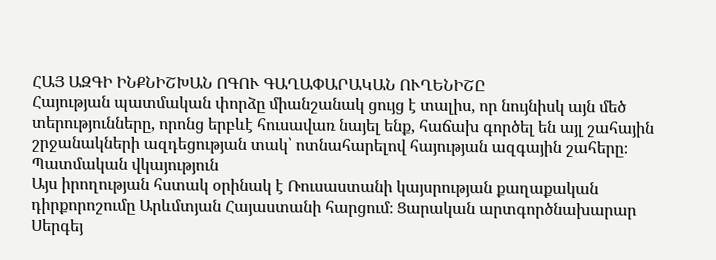ՀԱՅ ԱԶԳԻ ԻՆՔՆԻՇԽԱՆ ՈԳՈՒ ԳԱՂԱՓԱՐԱԿԱՆ ՈՒՂԵՆԻՇԸ
Հայության պատմական փորձը միանշանակ ցույց է տալիս, որ նույնիսկ այն մեծ տերությունները, որոնց երբևէ հուսավառ նայել ենք, հաճախ գործել են այլ շահային շրջանակների ազդեցության տակ՝ ոտնահարելով հայության ազգային շահերը։
Պատմական վկայություն
Այս իրողության հստակ օրինակ է Ռուսաստանի կայսրության քաղաքական դիրքորոշումը Արևմտյան Հայաստանի հարցում։ Ցարական արտգործնախարար Սերգեյ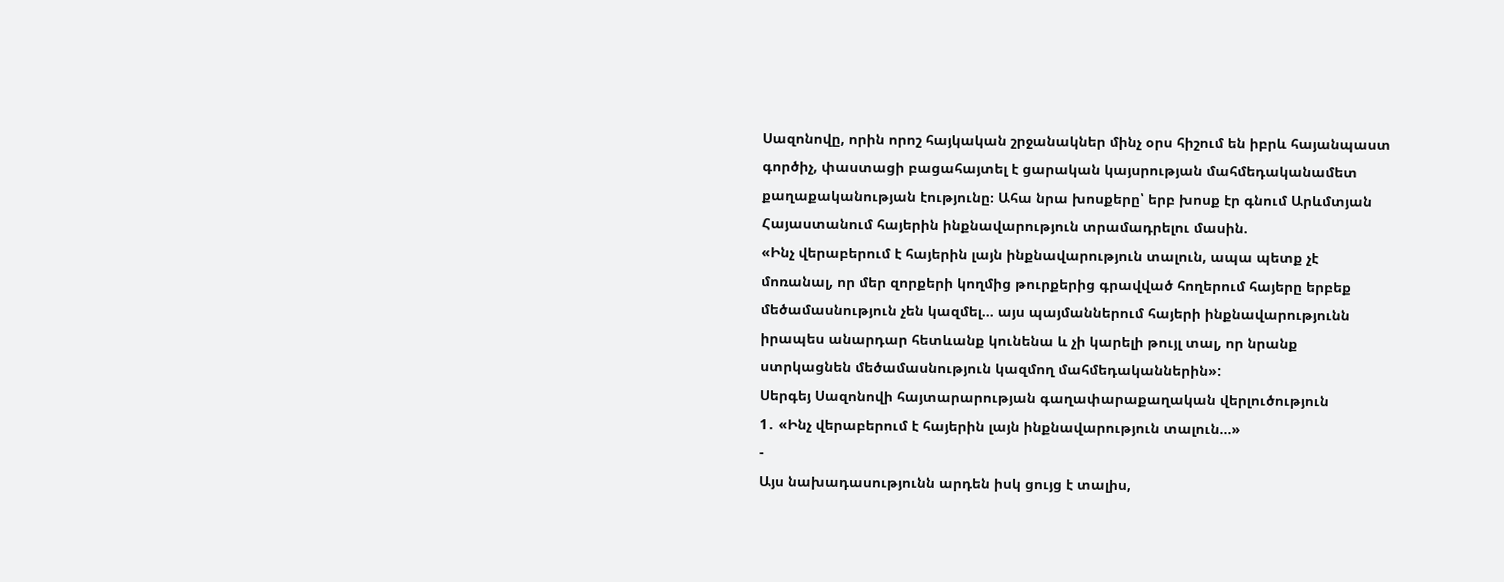Սազոնովը, որին որոշ հայկական շրջանակներ մինչ օրս հիշում են իբրև հայանպաստ գործիչ, փաստացի բացահայտել է ցարական կայսրության մահմեդականամետ քաղաքականության էությունը։ Ահա նրա խոսքերը՝ երբ խոսք էր գնում Արևմտյան Հայաստանում հայերին ինքնավարություն տրամադրելու մասին.
«Ինչ վերաբերում է հայերին լայն ինքնավարություն տալուն, ապա պետք չէ մոռանալ, որ մեր զորքերի կողմից թուրքերից գրավված հողերում հայերը երբեք մեծամասնություն չեն կազմել... այս պայմաններում հայերի ինքնավարությունն իրապես անարդար հետևանք կունենա և չի կարելի թույլ տալ, որ նրանք ստրկացնեն մեծամասնություն կազմող մահմեդականներին»:
Սերգեյ Սազոնովի հայտարարության գաղափարաքաղական վերլուծություն
1․ «Ինչ վերաբերում է հայերին լայն ինքնավարություն տալուն...»
-
Այս նախադասությունն արդեն իսկ ցույց է տալիս,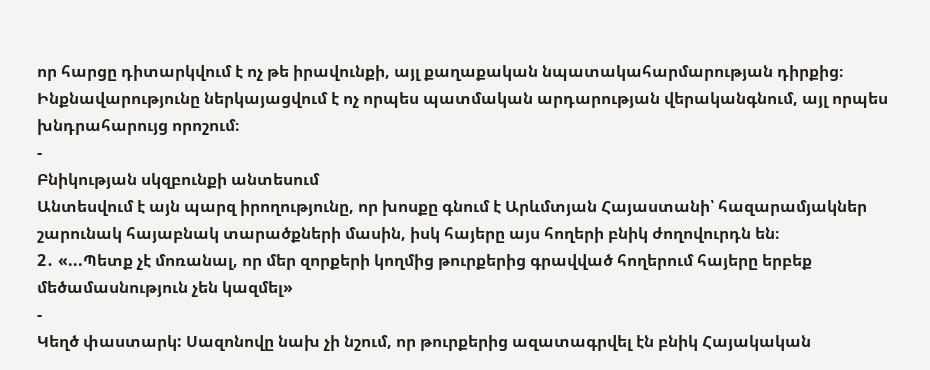որ հարցը դիտարկվում է ոչ թե իրավունքի, այլ քաղաքական նպատակահարմարության դիրքից։ Ինքնավարությունը ներկայացվում է ոչ որպես պատմական արդարության վերականգնում, այլ որպես խնդրահարույց որոշում։
-
Բնիկության սկզբունքի անտեսում
Անտեսվում է այն պարզ իրողությունը, որ խոսքը գնում է Արևմտյան Հայաստանի՝ հազարամյակներ շարունակ հայաբնակ տարածքների մասին, իսկ հայերը այս հողերի բնիկ ժողովուրդն են։
2․ «...Պետք չէ մոռանալ, որ մեր զորքերի կողմից թուրքերից գրավված հողերում հայերը երբեք մեծամասնություն չեն կազմել»
-
Կեղծ փաստարկ: Սազոնովը նախ չի նշում, որ թուրքերից ազատագրվել էն բնիկ Հայակական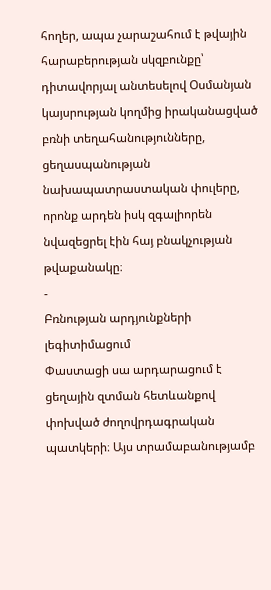հողեր, ապա չարաշահում է թվային հարաբերության սկզբունքը՝ դիտավորյալ անտեսելով Օսմանյան կայսրության կողմից իրականացված բռնի տեղահանությունները, ցեղասպանության նախապատրաստական փուլերը, որոնք արդեն իսկ զգալիորեն նվազեցրել էին հայ բնակչության թվաքանակը։
-
Բռնության արդյունքների լեգիտիմացում
Փաստացի սա արդարացում է ցեղային զտման հետևանքով փոխված ժողովրդագրական պատկերի։ Այս տրամաբանությամբ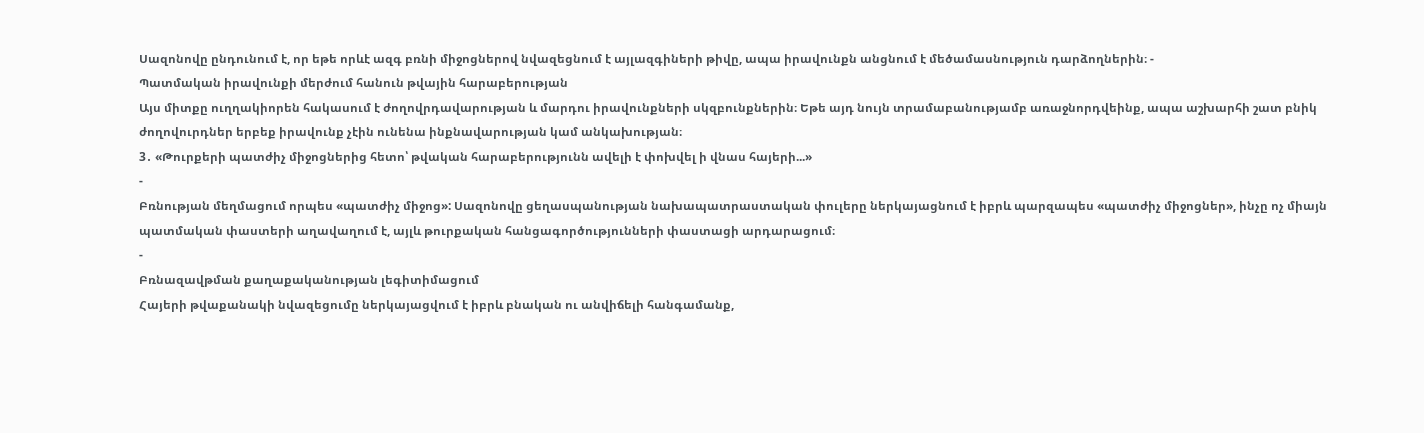Սազոնովը ընդունում է, որ եթե որևէ ազգ բռնի միջոցներով նվազեցնում է այլազգիների թիվը, ապա իրավունքն անցնում է մեծամասնություն դարձողներին։ -
Պատմական իրավունքի մերժում հանուն թվային հարաբերության
Այս միտքը ուղղակիորեն հակասում է ժողովրդավարության և մարդու իրավունքների սկզբունքներին։ Եթե այդ նույն տրամաբանությամբ առաջնորդվեինք, ապա աշխարհի շատ բնիկ ժողովուրդներ երբեք իրավունք չէին ունենա ինքնավարության կամ անկախության։
3․ «Թուրքերի պատժիչ միջոցներից հետո՝ թվական հարաբերությունն ավելի է փոխվել ի վնաս հայերի...»
-
Բռնության մեղմացում որպես «պատժիչ միջոց»: Սազոնովը ցեղասպանության նախապատրաստական փուլերը ներկայացնում է իբրև պարզապես «պատժիչ միջոցներ», ինչը ոչ միայն պատմական փաստերի աղավաղում է, այլև թուրքական հանցագործությունների փաստացի արդարացում։
-
Բռնազավթման քաղաքականության լեգիտիմացում
Հայերի թվաքանակի նվազեցումը ներկայացվում է իբրև բնական ու անվիճելի հանգամանք,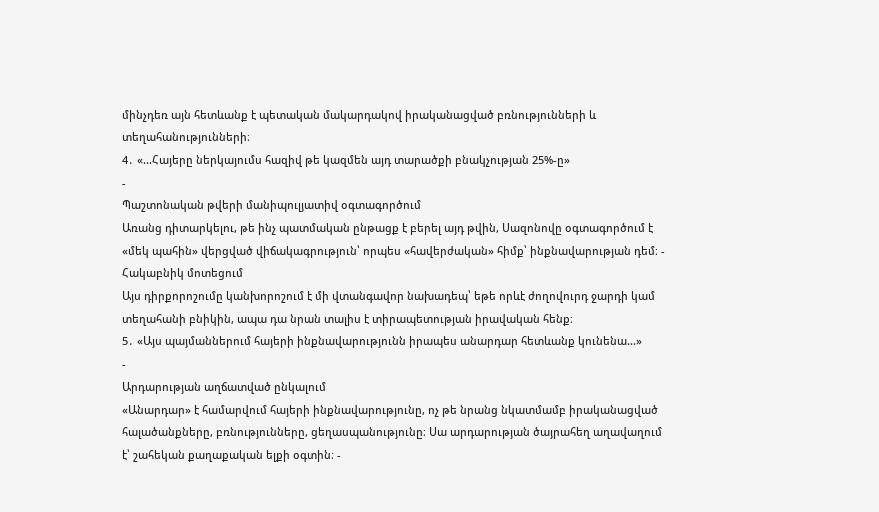մինչդեռ այն հետևանք է պետական մակարդակով իրականացված բռնությունների և տեղահանությունների։
4․ «...Հայերը ներկայումս հազիվ թե կազմեն այդ տարածքի բնակչության 25%-ը»
-
Պաշտոնական թվերի մանիպուլյատիվ օգտագործում
Առանց դիտարկելու, թե ինչ պատմական ընթացք է բերել այդ թվին, Սազոնովը օգտագործում է «մեկ պահին» վերցված վիճակագրություն՝ որպես «հավերժական» հիմք՝ ինքնավարության դեմ։ -
Հակաբնիկ մոտեցում
Այս դիրքորոշումը կանխորոշում է մի վտանգավոր նախադեպ՝ եթե որևէ ժողովուրդ ջարդի կամ տեղահանի բնիկին, ապա դա նրան տալիս է տիրապետության իրավական հենք։
5․ «Այս պայմաններում հայերի ինքնավարությունն իրապես անարդար հետևանք կունենա...»
-
Արդարության աղճատված ընկալում
«Անարդար» է համարվում հայերի ինքնավարությունը, ոչ թե նրանց նկատմամբ իրականացված հալածանքները, բռնությունները, ցեղասպանությունը։ Սա արդարության ծայրահեղ աղավաղում է՝ շահեկան քաղաքական ելքի օգտին։ -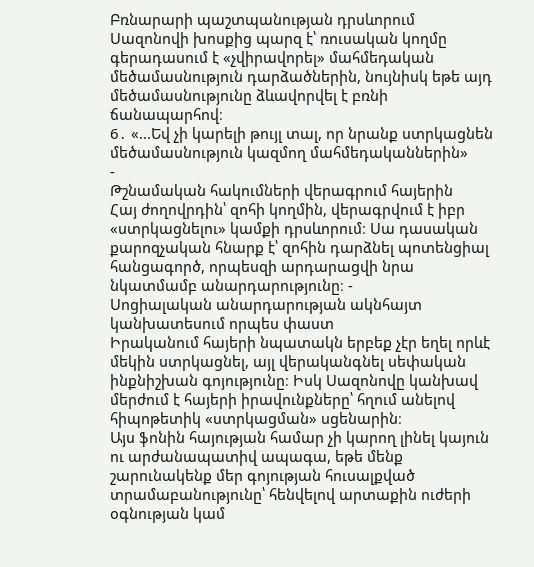Բռնարարի պաշտպանության դրսևորում
Սազոնովի խոսքից պարզ է՝ ռուսական կողմը գերադասում է «չվիրավորել» մահմեդական մեծամասնություն դարձածներին, նույնիսկ եթե այդ մեծամասնությունը ձևավորվել է բռնի ճանապարհով։
6․ «...Եվ չի կարելի թույլ տալ, որ նրանք ստրկացնեն մեծամասնություն կազմող մահմեդականներին»
-
Թշնամական հակումների վերագրում հայերին
Հայ ժողովրդին՝ զոհի կողմին, վերագրվում է իբր «ստրկացնելու» կամքի դրսևորում։ Սա դասական քարոզչական հնարք է՝ զոհին դարձնել պոտենցիալ հանցագործ, որպեսզի արդարացվի նրա նկատմամբ անարդարությունը։ -
Սոցիալական անարդարության ակնհայտ կանխատեսում որպես փաստ
Իրականում հայերի նպատակն երբեք չէր եղել որևէ մեկին ստրկացնել, այլ վերականգնել սեփական ինքնիշխան գոյությունը։ Իսկ Սազոնովը կանխավ մերժում է հայերի իրավունքները՝ հղում անելով հիպոթետիկ «ստրկացման» սցենարին։
Այս ֆոնին հայության համար չի կարող լինել կայուն ու արժանապատիվ ապագա, եթե մենք շարունակենք մեր գոյության հուսալքված տրամաբանությունը՝ հենվելով արտաքին ուժերի օգնության կամ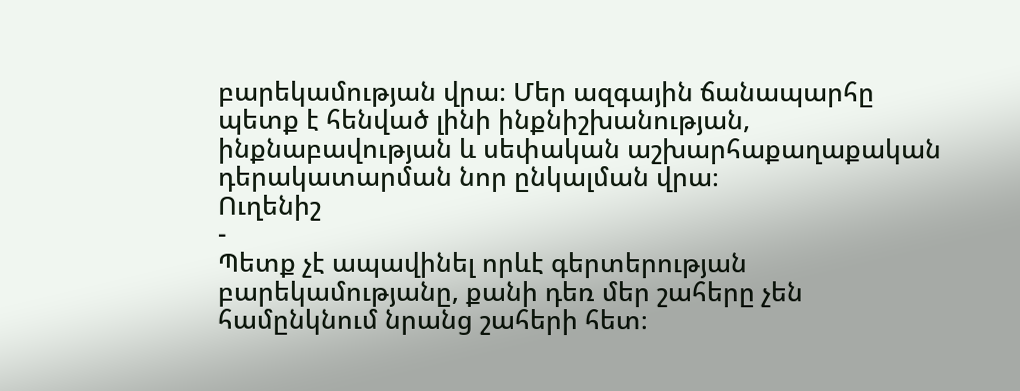բարեկամության վրա։ Մեր ազգային ճանապարհը պետք է հենված լինի ինքնիշխանության, ինքնաբավության և սեփական աշխարհաքաղաքական դերակատարման նոր ընկալման վրա։
Ուղենիշ
-
Պետք չէ ապավինել որևէ գերտերության բարեկամությանը, քանի դեռ մեր շահերը չեն համընկնում նրանց շահերի հետ։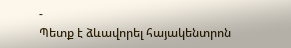-
Պետք է ձևավորել հայակենտրոն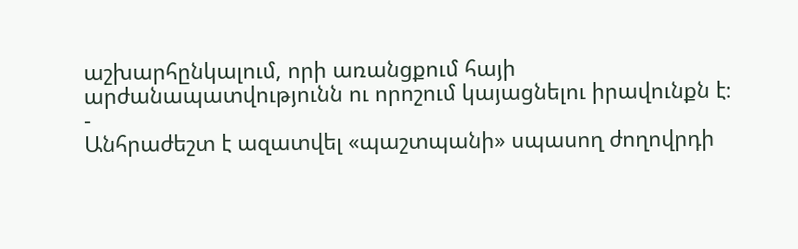աշխարհընկալում, որի առանցքում հայի արժանապատվությունն ու որոշում կայացնելու իրավունքն է։
-
Անհրաժեշտ է ազատվել «պաշտպանի» սպասող ժողովրդի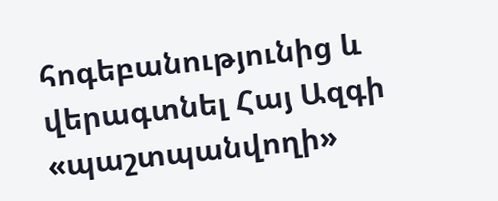հոգեբանությունից և վերագտնել Հայ Ազգի «պաշտպանվողի»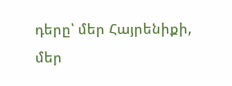դերը՝ մեր Հայրենիքի, մեր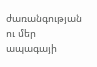ժառանգության ու մեր ապագայի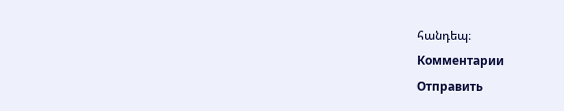հանդեպ։
Комментарии
Отправить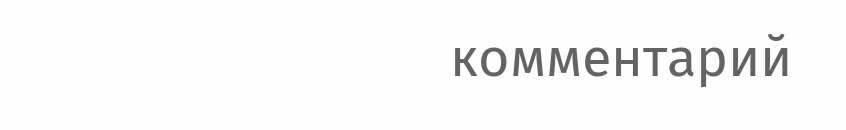комментарий